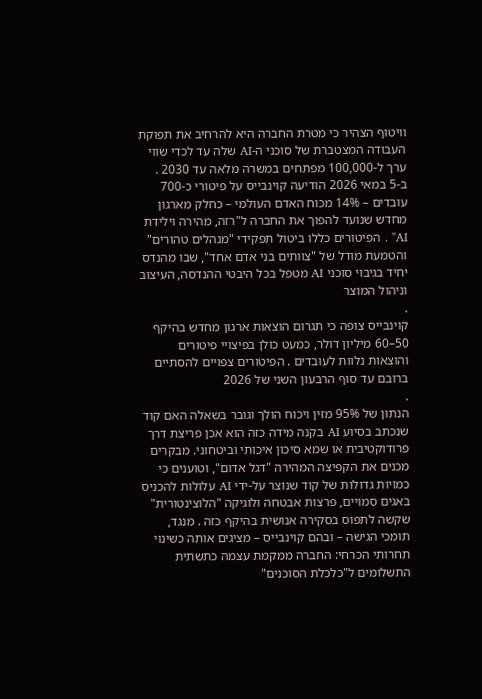וויטוף הצהיר כי מטרת החברה היא להרחיב את תפוקת העבודה המצטברת של סוכני ה-AI שלה עד לכדי שווי ערך ל-100,000 מפתחים במשרה מלאה עד 2030 .
ב-5 במאי 2026 הודיעה קוינבייס על פיטורי כ-700 עובדים – 14% מכוח האדם העולמי – כחלק מארגון מחדש שנועד להפוך את החברה ל"רזה, מהירה וילידת AI" . הפיטורים כללו ביטול תפקידי "מנהלים טהורים" והטמעת מודל של "צוותים בני אדם אחד", שבו מהנדס יחיד בגיבוי סוכני AI מטפל בכל היבטי ההנדסה, העיצוב וניהול המוצר
.
קוינבייס צופה כי תגרום הוצאות ארגון מחדש בהיקף 50–60 מיליון דולר, כמעט כולן בפיצויי פיטורים והוצאות נלוות לעובדים . הפיטורים צפויים להסתיים ברובם עד סוף הרבעון השני של 2026
.
הנתון של 95% מזין ויכוח הולך וגובר בשאלה האם קוד שנכתב בסיוע AI בקנה מידה כזה הוא אכן פריצת דרך פרודוקטיבית או שמא סיכון איכותי וביטחוני. מבקרים מכנים את הקפיצה המהירה "דגל אדום", וטוענים כי כמויות גדולות של קוד שנוצר על-ידי AI עלולות להכניס באגים סמויים, פרצות אבטחה ולוגיקה "הלוצינטורית" שקשה לתפוס בסקירה אנושית בהיקף כזה . מנגד, תומכי הגישה – ובהם קוינבייס – מציגים אותה כשינוי תחרותי הכרחי: החברה ממקמת עצמה כתשתית התשלומים ל"כלכלת הסוכנים"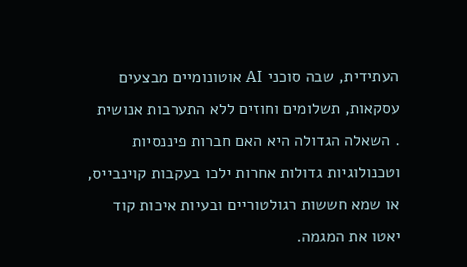העתידית, שבה סוכני AI אוטונומיים מבצעים עסקאות, תשלומים וחוזים ללא התערבות אנושית
. השאלה הגדולה היא האם חברות פיננסיות וטכנולוגיות גדולות אחרות ילכו בעקבות קוינבייס, או שמא חששות רגולטוריים ובעיות איכות קוד יאטו את המגמה.